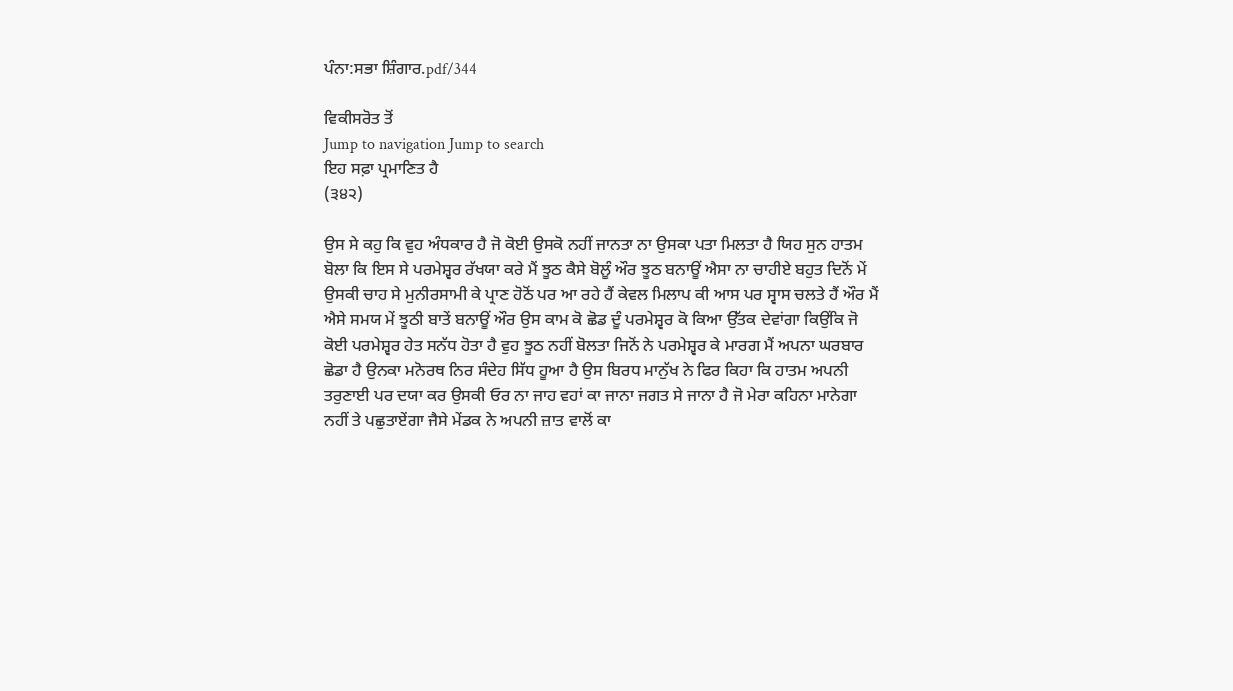ਪੰਨਾ:ਸਭਾ ਸ਼ਿੰਗਾਰ.pdf/344

ਵਿਕੀਸਰੋਤ ਤੋਂ
Jump to navigation Jump to search
ਇਹ ਸਫ਼ਾ ਪ੍ਰਮਾਣਿਤ ਹੈ
(੩੪੨)

ਉਸ ਸੇ ਕਹੁ ਕਿ ਵੁਹ ਅੰਧਕਾਰ ਹੈ ਜੋ ਕੋਈ ਉਸਕੋ ਨਹੀਂ ਜਾਨਤਾ ਨਾ ਉਸਕਾ ਪਤਾ ਮਿਲਤਾ ਹੈ ਯਿਹ ਸੁਨ ਹਾਤਮ ਬੋਲਾ ਕਿ ਇਸ ਸੇ ਪਰਮੇਸ਼੍ਵਰ ਰੱਖਯਾ ਕਰੇ ਮੈਂ ਝੂਠ ਕੈਸੇ ਬੋਲੂੰ ਔਰ ਝੂਠ ਬਨਾਊਂ ਐਸਾ ਨਾ ਚਾਹੀਏ ਬਹੁਤ ਦਿਨੋਂ ਮੇਂ ਉਸਕੀ ਚਾਹ ਸੇ ਮੁਨੀਰਸਾਮੀ ਕੇ ਪ੍ਰਾਣ ਹੋਠੋਂ ਪਰ ਆ ਰਹੇ ਹੈਂ ਕੇਵਲ ਮਿਲਾਪ ਕੀ ਆਸ ਪਰ ਸ੍ਵਾਸ ਚਲਤੇ ਹੈਂ ਔਰ ਮੈਂ ਐਸੇ ਸਮਯ ਮੇਂ ਝੂਠੀ ਬਾਤੇਂ ਬਨਾਊਂ ਔਰ ਉਸ ਕਾਮ ਕੋ ਛੋਡ ਦੂੰ ਪਰਮੇਸ਼੍ਵਰ ਕੋ ਕਿਆ ਉੱਤਕ ਦੇਵਾਂਗਾ ਕਿਉਂਕਿ ਜੋ ਕੋਈ ਪਰਮੇਸ਼੍ਵਰ ਹੇਤ ਸਨੱਧ ਹੋਤਾ ਹੈ ਵੁਹ ਝੂਠ ਨਹੀਂ ਬੋਲਤਾ ਜਿਨੋਂ ਨੇ ਪਰਮੇਸ਼੍ਵਰ ਕੇ ਮਾਰਗ ਮੈਂ ਅਪਨਾ ਘਰਬਾਰ ਛੋਡਾ ਹੈ ਉਨਕਾ ਮਨੋਰਥ ਨਿਰ ਸੰਦੇਹ ਸਿੱਧ ਹੂਆ ਹੈ ਉਸ ਬਿਰਧ ਮਾਨੁੱਖ ਨੇ ਫਿਰ ਕਿਹਾ ਕਿ ਹਾਤਮ ਅਪਨੀ ਤਰੁਣਾਈ ਪਰ ਦਯਾ ਕਰ ਉਸਕੀ ਓਰ ਨਾ ਜਾਹ ਵਹਾਂ ਕਾ ਜਾਨਾ ਜਗਤ ਸੇ ਜਾਨਾ ਹੈ ਜੋ ਮੇਰਾ ਕਹਿਨਾ ਮਾਨੇਗਾ ਨਹੀਂ ਤੇ ਪਛੁਤਾਏਂਗਾ ਜੈਸੇ ਮੇਂਡਕ ਨੇ ਅਪਨੀ ਜ਼ਾਤ ਵਾਲੋਂ ਕਾ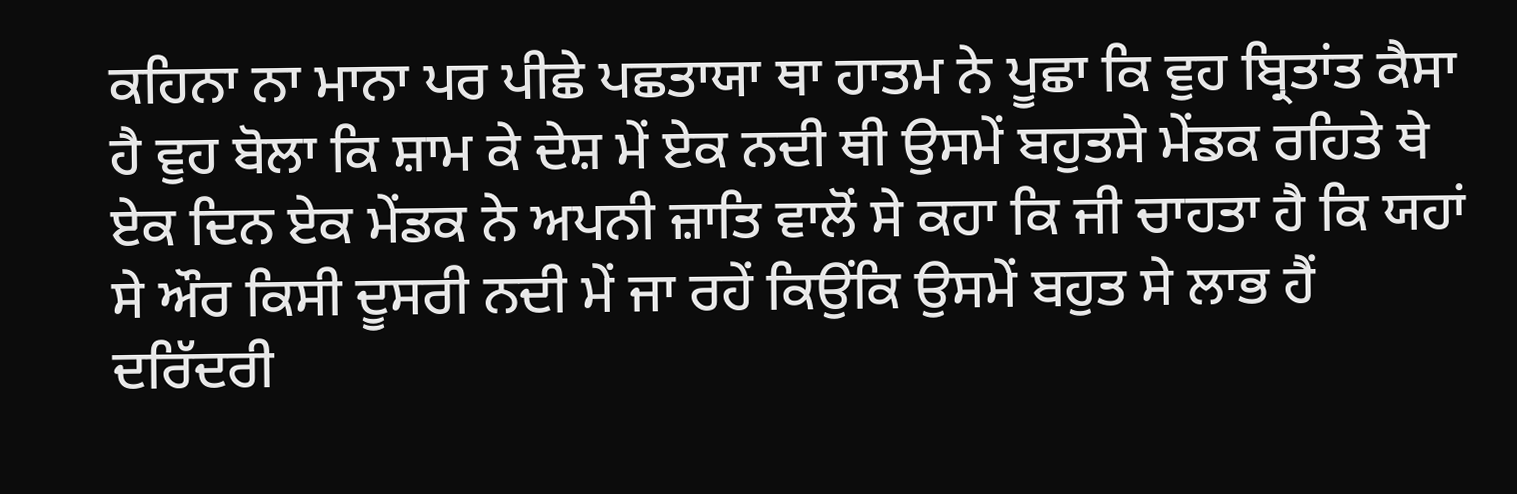ਕਹਿਨਾ ਨਾ ਮਾਨਾ ਪਰ ਪੀਛੇ ਪਛਤਾਯਾ ਥਾ ਹਾਤਮ ਨੇ ਪੂਛਾ ਕਿ ਵੁਹ ਬ੍ਰਿਤਾਂਤ ਕੈਸਾ ਹੈ ਵੁਹ ਬੋਲਾ ਕਿ ਸ਼ਾਮ ਕੇ ਦੇਸ਼ ਮੇਂ ਏਕ ਨਦੀ ਥੀ ਉਸਮੇਂ ਬਹੁਤਸੇ ਮੇਂਡਕ ਰਹਿਤੇ ਥੇ ਏਕ ਦਿਨ ਏਕ ਮੇਂਡਕ ਨੇ ਅਪਨੀ ਜ਼ਾਤਿ ਵਾਲੋਂ ਸੇ ਕਹਾ ਕਿ ਜੀ ਚਾਹਤਾ ਹੈ ਕਿ ਯਹਾਂ ਸੇ ਔਰ ਕਿਸੀ ਦੂਸਰੀ ਨਦੀ ਮੇਂ ਜਾ ਰਹੇਂ ਕਿਉਂਕਿ ਉਸਮੇਂ ਬਹੁਤ ਸੇ ਲਾਭ ਹੈਂ ਦਰਿੱਦਰੀ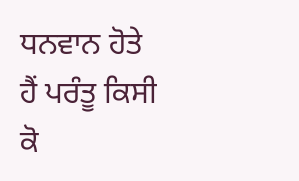ਧਨਵਾਨ ਹੋਤੇ ਹੈਂ ਪਰੰਤੂ ਕਿਸੀ ਕੋ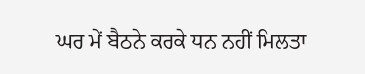ਘਰ ਮੇਂ ਬੈਠਨੇ ਕਰਕੇ ਧਨ ਨਹੀਂ ਮਿਲਤਾ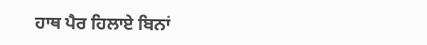ਹਾਥ ਪੈਰ ਹਿਲਾਏ ਬਿਨਾਂ